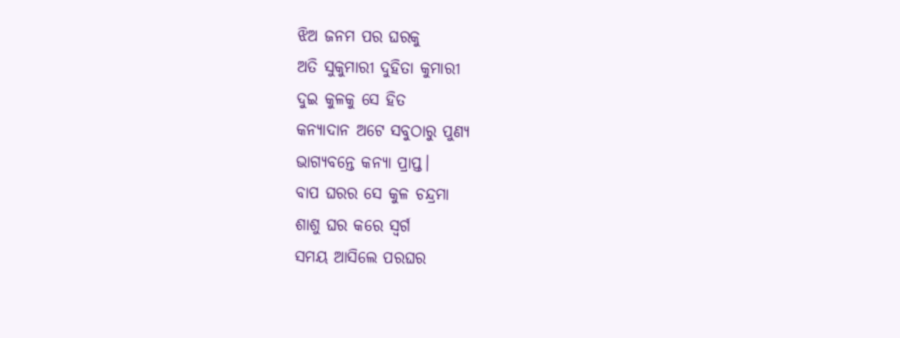ଝିଅ ଜନମ ପର ଘରକୁ
ଅତି ସୁକୁମାରୀ ଦୁହିତା କୁମାରୀ
ଦୁଇ କୁଳକୁ ସେ ହିତ
କନ୍ୟାଦାନ ଅଟେ ସବୁଠାରୁ ପୁଣ୍ୟ
ଭାଗ୍ୟବନ୍ତେ କନ୍ୟା ପ୍ରାପ୍ତ।
ବାପ ଘରର ସେ କୁଳ ଚନ୍ଦ୍ରମା
ଶାଶୁ ଘର କରେ ସ୍ବର୍ଗ
ସମୟ ଆସିଲେ ପରଘର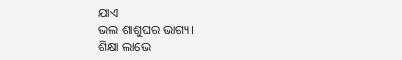ଯାଏ
ଭଲ ଶାଶୁଘର ଭାଗ୍ୟ।
ଶିକ୍ଷା ଲାଭେ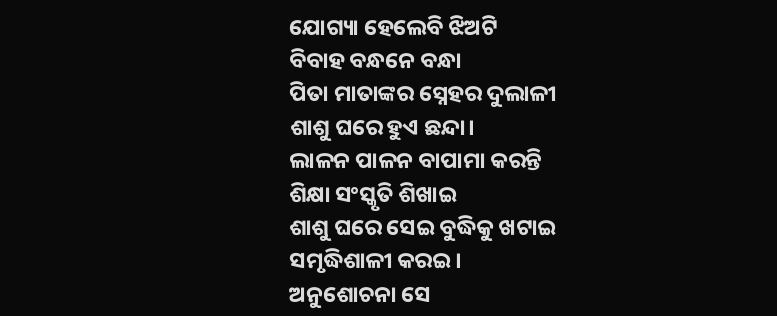ଯୋଗ୍ୟା ହେଲେବି ଝିଅଟି
ବିବାହ ବନ୍ଧନେ ବନ୍ଧା
ପିତା ମାତାଙ୍କର ସ୍ନେହର ଦୁଲାଳୀ
ଶାଶୁ ଘରେ ହୁଏ ଛନ୍ଦା।
ଲାଳନ ପାଳନ ବାପାମା କରନ୍ତି
ଶିକ୍ଷା ସଂସ୍କୃତି ଶିଖାଇ
ଶାଶୁ ଘରେ ସେଇ ବୁଦ୍ଧିକୁ ଖଟାଇ
ସମୃଦ୍ଧିଶାଳୀ କରଇ।
ଅନୁଶୋଚନା ସେ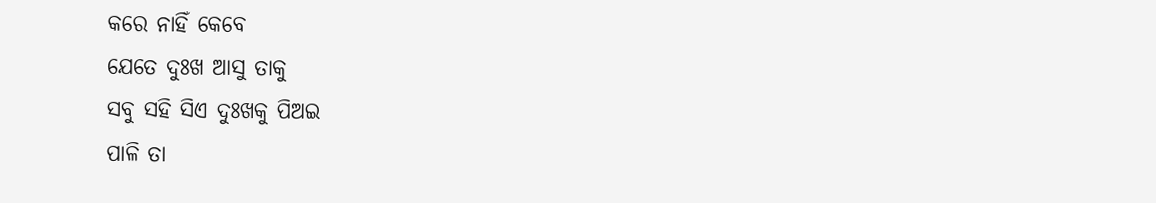କରେ ନାହିଁ କେବେ
ଯେତେ ଦୁଃଖ ଆସୁ ତାକୁ
ସବୁ ସହି ସିଏ ଦୁଃଖକୁ ପିଅଇ
ପାଳି ତା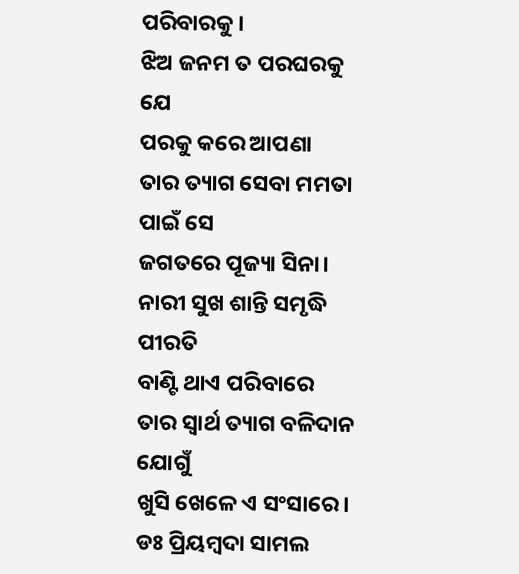ପରିବାରକୁ।
ଝିଅ ଜନମ ତ ପରଘରକୁ ଯେ
ପରକୁ କରେ ଆପଣା
ତାର ତ୍ୟାଗ ସେବା ମମତା ପାଇଁ ସେ
ଜଗତରେ ପୂଜ୍ୟା ସିନା।
ନାରୀ ସୁଖ ଶାନ୍ତି ସମୃଦ୍ଧି ପୀରତି
ବାଣ୍ଟି ଥାଏ ପରିବାରେ
ତାର ସ୍ବାର୍ଥ ତ୍ୟାଗ ବଳିଦାନ ଯୋଗୁଁ
ଖୁସି ଖେଳେ ଏ ସଂସାରେ।
ଡଃ ପ୍ରିୟମ୍ବଦା ସାମଲ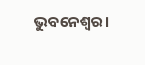ଭୁବନେଶ୍ୱର।